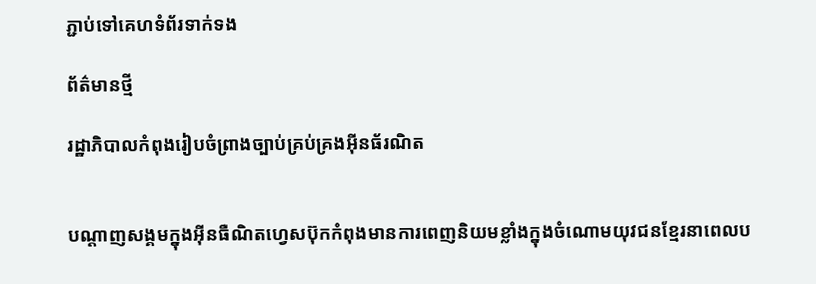ភ្ជាប់ទៅគេហទំព័រទាក់ទង

ព័ត៌មានថ្មី

រដ្ឋាភិបាលកំពុងរៀបចំព្រាងច្បាប់គ្រប់គ្រងអ៊ីនធ័រណិត


បណ្តាញសង្គមក្នុងអ៊ីនធឺណិតហ្វេសប៊ុកកំពុងមានការពេញនិយមខ្លាំងក្នុងចំណោមយុវជនខ្មែរនាពេលប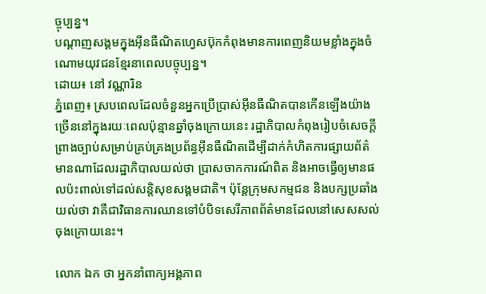ច្ចុប្បន្ន។
បណ្តាញសង្គមក្នុងអ៊ីនធឺណិតហ្វេសប៊ុកកំពុងមានការពេញនិយមខ្លាំងក្នុងចំណោមយុវជនខ្មែរនាពេលបច្ចុប្បន្ន។
ដោយ៖ នៅ វណ្ណារិន
ភ្នំពេញ៖ ស្របពេលដែលចំនួនអ្នកប្រើប្រាស់អ៊ីនធឺណិតបានកើនឡើងយ៉ាងច្រើននៅក្នុងរយៈពេលប៉ុន្មានឆ្នាំចុងក្រោយនេះ រដ្ឋាភិបាលកំពុងរៀបចំសេចក្តីព្រាងច្បាប់សម្រាប់គ្រប់គ្រងប្រព័ន្ធអ៊ីនធឺណិតដើម្បីដាក់កំហិតការផ្សាយព័ត៌មានណាដែលរដ្ឋាភិបាលយល់ថា ប្រាសចាកការណ៍ពិត និងអាចធ្វើឲ្យមានផលប៉ះពាល់ទៅដល់សន្តិសុខសង្គមជាតិ។ ប៉ុន្តែក្រុមសកម្មជន និងបក្សប្រឆាំងយល់ថា វាគឺជាវិធានការឈានទៅបំបិទសេរីភាពព័ត៌មានដែលនៅសេសសល់ចុងក្រោយនេះ។

លោក ឯក ថា អ្នកនាំពាក្យអង្គភាព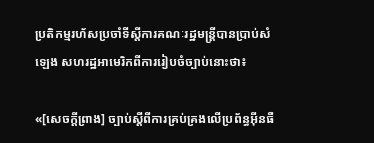ប្រតិកម្មរហ័សប្រចាំទីស្តីការគណៈរដ្ឋមន្ត្រីបានប្រាប់សំឡេង សហរដ្ឋអាមេរិកពីការរៀបចំច្បាប់នោះថា៖

«[សេចក្តីព្រាង] ច្បាប់ស្តីពីការគ្រប់គ្រងលើប្រព័ន្ធអ៊ីនធឺ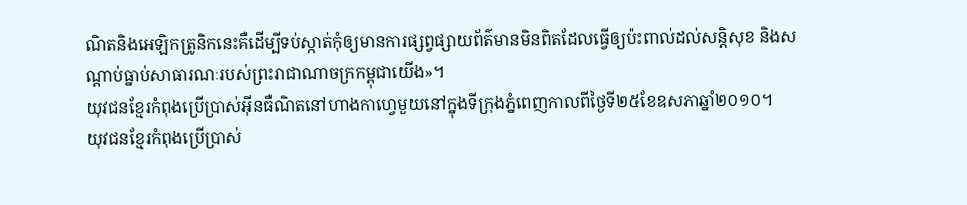ណិតនិងអេឡិកត្រូនិកនេះគឺដើម្បីទប់ស្កាត់កុំឲ្យមានការផ្សព្វផ្សាយព័ត៌មានមិនពិតដែលធ្វើឲ្យប៉ះពាល់ដល់សន្តិសុខ និងសណ្តាប់ធ្នាប់សាធារណៈរបស់ព្រះរាជាណាចក្រកម្ពុជាយើង‍»។
យុវជនខ្មែរកំពុងប្រើប្រាស់អ៊ីនធឺណិតនៅហាងកាហ្វេមួយនៅក្នុងទីក្រុងភ្នំពេញកាលពីថ្ងៃទី២៥ខែឧសភាឆ្នាំ២០១០។
យុវជនខ្មែរកំពុងប្រើប្រាស់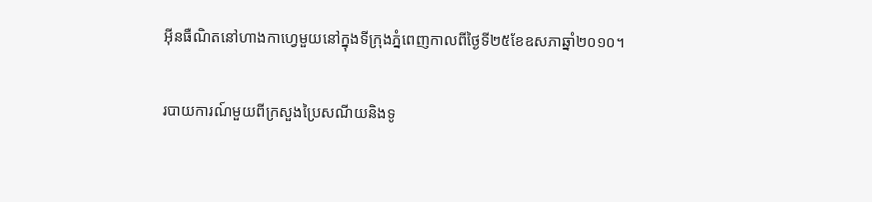អ៊ីនធឺណិតនៅហាងកាហ្វេមួយនៅក្នុងទីក្រុងភ្នំពេញកាលពីថ្ងៃទី២៥ខែឧសភាឆ្នាំ២០១០។

របាយការណ៍មួយពីក្រសួងប្រៃសណីយនិងទូ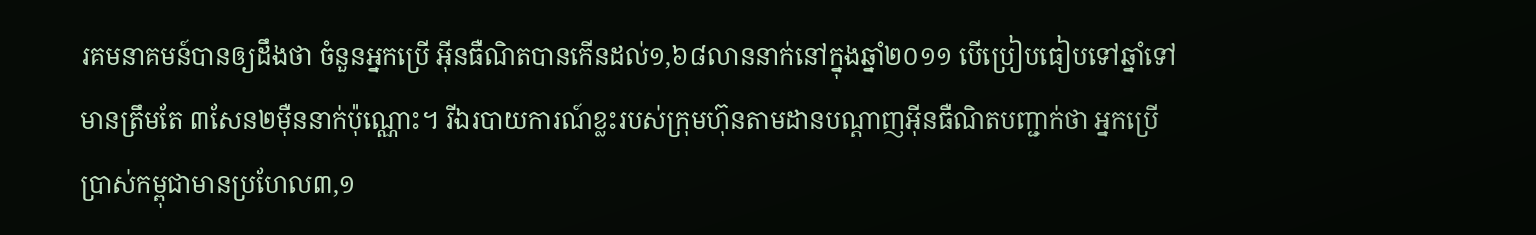រគមនាគមន៍បានឲ្យដឹងថា ចំនួនអ្នកប្រើ អ៊ីនធឺណិតបានកើនដល់១,៦៨លាននាក់នៅក្នុងឆ្នាំ២០១១ បើប្រៀបធៀបទៅឆ្នាំទៅមានត្រឹមតែ ៣សែន២ម៉ឺននាក់ប៉ុណ្ណោះ។ រីឯរបាយការណ៍ខ្លះរបស់ក្រុមហ៊ុនតាមដានបណ្តាញអ៊ីនធឺណិតបញ្ជាក់ថា អ្នកប្រើប្រាស់កម្ពុជាមានប្រហែល៣,១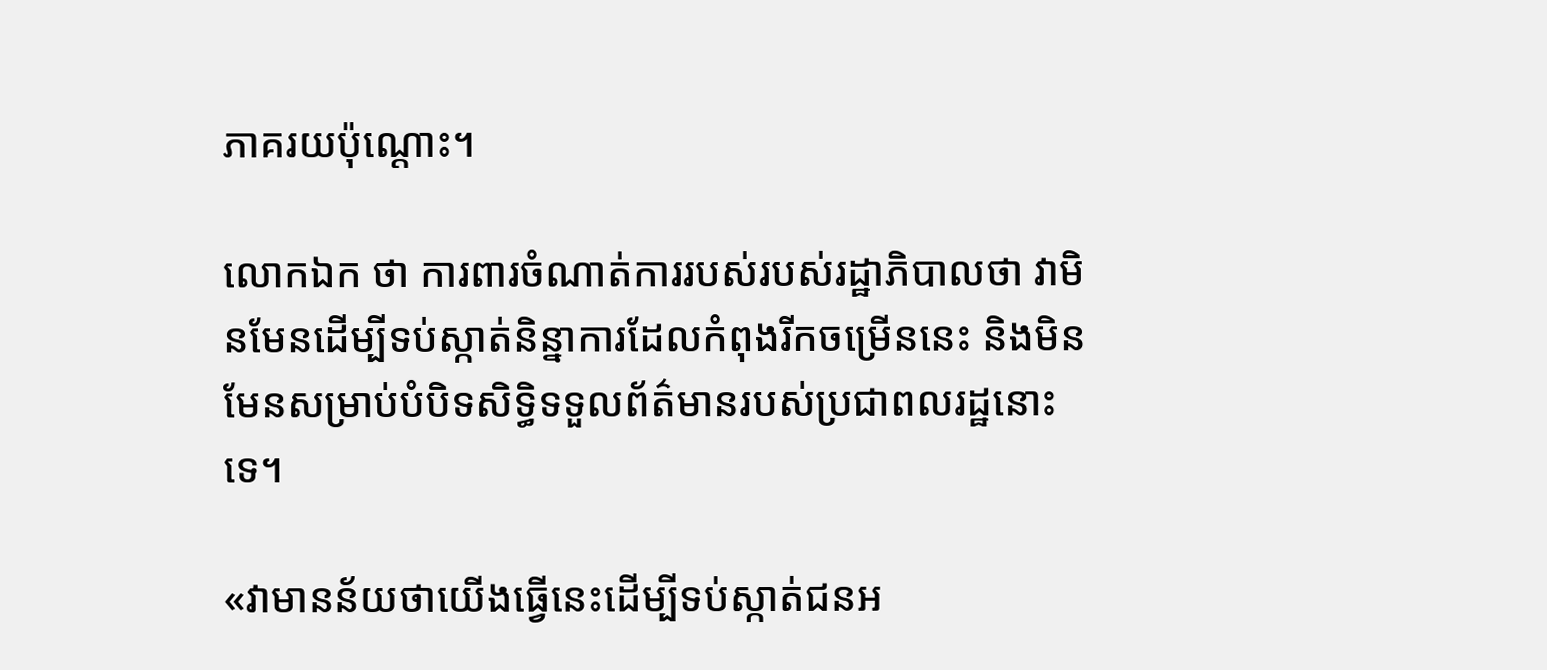ភាគរយប៉ុណ្តោះ។

លោកឯក ថា ការពារចំណាត់ការរបស់របស់រដ្ឋាភិបាលថា វាមិនមែនដើម្បីទប់ស្កាត់និន្នាការដែលកំពុងរីកចម្រើននេះ និងមិនមែនសម្រាប់បំបិទសិទ្ធិទទួលព័ត៌មានរបស់ប្រជាពលរដ្ឋនោះទេ។

«វាមានន័យថាយើងធ្វើនេះដើម្បីទប់ស្កាត់ជនអ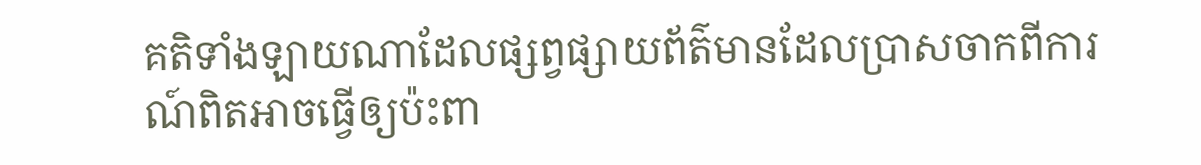គតិទាំងឡាយណាដែលផ្សព្វផ្សាយព័ត៌មានដែលប្រាសចាកពីការណ៍ពិតអាចធ្វើឲ្យប៉ះពា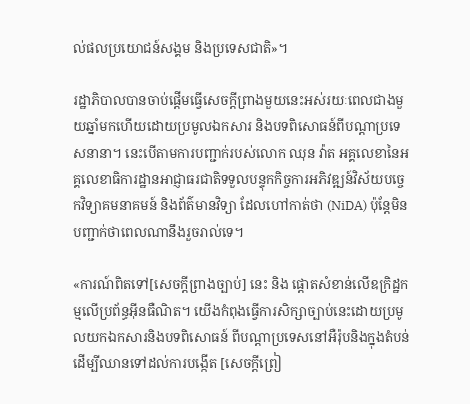ល់ផលប្រយោជន៍សង្គម និងប្រទេសជាតិ»។

រដ្ឋាភិបាលបានចាប់ផ្តើមធ្វើសេចក្តីព្រាងមួយនេះអស់រយៈពេលជាងមួយឆ្នាំមកហើយដោយប្រមូលឯកសារ និងបទពិសោធន៍ពីបណ្តាប្រទេសនានា។ នេះបើតាមការបញ្ជាក់របស់លោក ឈុន វ៉ាត អគ្គលេខានៃអគ្គលេខាធិការដ្ឋានអាជ្ញាធរជាតិទទួលបន្ទុកកិច្ចការអភិវឌ្ឍន៍វិស័យបច្ចេកវិទ្យាគមនាគមន៍ និងព័ត៌មានវិទ្យា ដែលហៅកាត់ថា (NiDA) ប៉ុន្តែមិនបញ្ជាក់ថាពេលណានឹងរួចរាល់ទេ។

«ការណ៍ពិតទៅ[សេចក្តីព្រាងច្បាប់] នេះ និង ផ្តោតសំខាន់លើឧក្រិដ្ឋកម្មលើប្រព័ន្ធអ៊ីនធឺណិត។ យើងកំពុងធ្វើការសិក្សាច្បាប់នេះដោយប្រមូលយកឯកសារនិងបទពិសោធន៍ ពីបណ្តាប្រទេសនៅអឺរ៉ុបនិងក្នុងតំបន់ដើម្បីឈានទៅដល់ការបង្កើត [សេចក្តីព្រៀ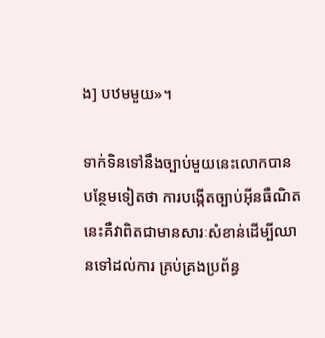ង] បឋមមួយ»។

ទាក់ទិនទៅនឹងច្បាប់មួយនេះលោកបានបន្ថែមទៀតថា ការបង្កើតច្បាប់អ៊ីនធឺណិតនេះគឺវាពិតជាមានសារៈសំខាន់ដើម្បីឈានទៅដល់ការ គ្រប់គ្រងប្រព័ន្ធ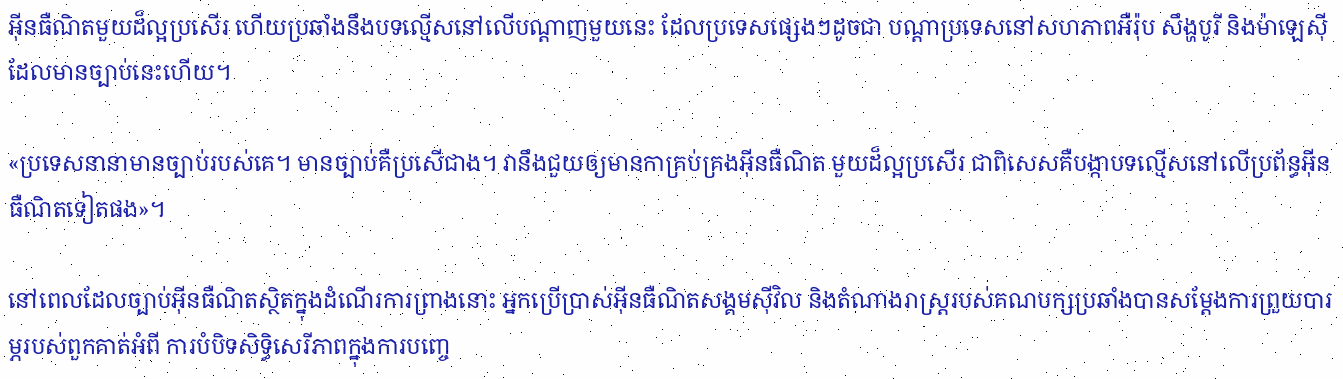អ៊ីនធឺណិតមួយដ៏ល្អប្រសើរ ហើយប្រឆាំងនឹងបទល្មើសនៅលើបណ្តាញមួយនេះ ដែលប្រទេសផ្សេងៗដូចជា បណ្តាប្រទេសនៅសហភាពអឺរ៉ុប សឹង្ហបូរី និងម៉ាឡេស៊ី ដែលមានច្បាប់នេះហើយ។

«ប្រទេសនានាមានច្បាប់របស់គេ។ មានច្បាប់គឺប្រសើជាង។ វានឹងជួយឲ្យមានកាគ្រប់គ្រងអ៊ីនធឺណិត មួយដ៏ល្អប្រសើរ ជាពិសេសគឺបង្កាបទល្មើសនៅលើប្រព័ន្ធអ៊ីនធឺណិតទៀតផង»។

នៅពេលដែលច្បាប់អ៊ីនធឺណិតស្ថិតក្នុងដំណើរការព្រាងនោះ អ្នកប្រើប្រាស់អ៊ីនធឺណិតសង្គមស៊ីវិល និងតំណាងរាស្ត្ររបស់គណបក្សប្រឆាំងបានសម្តែងការព្រួយបារម្ភរបស់ពួកគាត់អំពី ការបំបិទសិទ្ធិសេរីភាពក្នុងការបញ្ចេ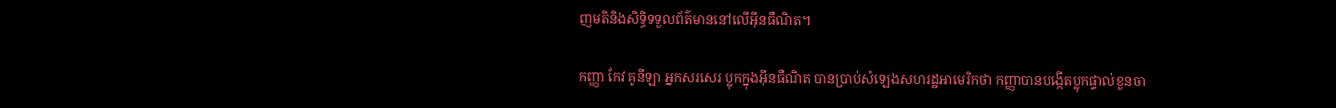ញមតិនិងសិទ្ធិទទួលព័ត៌មាននៅលើអ៊ីនធឺណិត។

កញ្ញា កែវ គូនីឡា អ្នកសរសេរ ប្លុកក្នុងអ៊ីនធឺណិត បានប្រាប់សំឡេងសហរដ្ឋអាមេរិកថា កញ្ញាបានបង្កើតប្លុកផ្ទាល់ខួនចា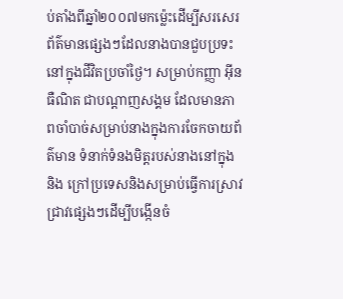ប់តាំងពីឆ្នាំ២០០៧មកម្ល៉េះដើម្បីសរសេរព័ត៌មានផ្សេងៗដែលនាងបានជួបប្រទះនៅក្នុងជីវិតប្រចាំថ្ងៃ។ សម្រាប់កញ្ញា អ៊ីនធឺណិត ជាបណ្តាញសង្គម ដែលមានភាពចាំបាច់សម្រាប់នាងក្នុងការចែកចាយព័ត៌មាន ទំនាក់ទំនងមិត្តរបស់នាងនៅក្នុងនិង ក្រៅប្រទេសនិងសម្រាប់ធ្វើការស្រាវជ្រាវផ្សេងៗដើម្បីបង្កើនចំ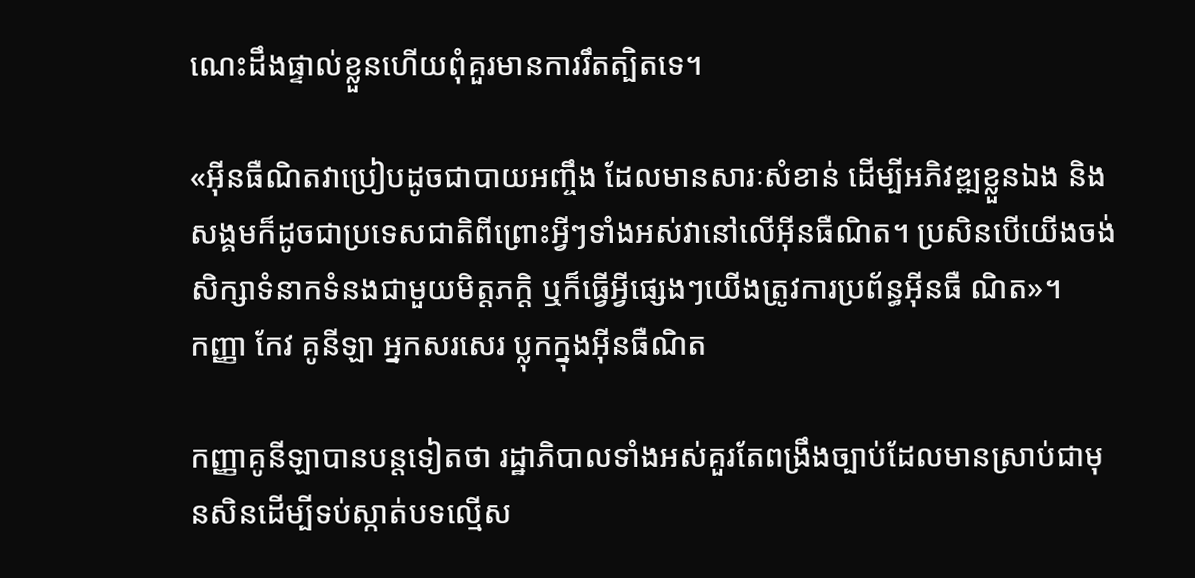ណេះដឹងផ្ទាល់ខ្លួនហើយពុំគួរមានការរឹតត្បិតទេ។

«អ៊ីនធឺណិតវាប្រៀបដូចជាបាយអញ្ចឹង ដែលមានសារៈសំខាន់ ដើម្បីអភិវឌ្ឍខ្លួនឯង និងសង្គមក៏ដូចជាប្រទេសជាតិពីព្រោះអ្វីៗទាំងអស់វានៅលើអ៊ីនធឺណិត។ ប្រសិនបើយើងចង់សិក្សាទំនាកទំនងជាមួយមិត្តភក្តិ ឬក៏ធ្វើអ្វីផ្សេងៗយើងត្រូវការប្រព័ន្ធអ៊ីនធឺ ណិត»។
កញ្ញា កែវ គូនីឡា អ្នកសរសេរ ប្លុកក្នុងអ៊ីនធឺណិត

កញ្ញាគូនីឡាបានបន្តទៀតថា រដ្ឋាភិបាលទាំងអស់គួរតែពង្រឹងច្បាប់ដែលមានស្រាប់ជាមុនសិនដើម្បីទប់ស្កាត់បទល្មើស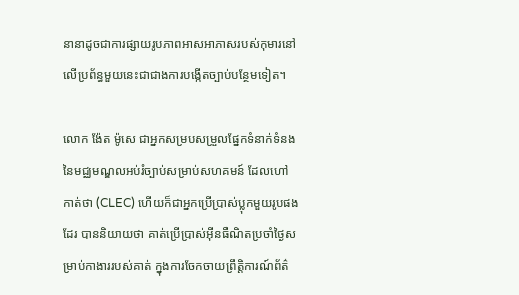នានាដូចជាការផ្សាយរូបភាពអាសអាភាសរបស់កុមារនៅលើប្រព័ន្ធមួយនេះជាជាងការបង្កើតច្បាប់បន្ថែមទៀត។

លោក ង៉ែត ម៉ូសេ ជាអ្នកសម្របសម្រួលផ្នែកទំនាក់ទំនងនៃមជ្ឈមណ្ឌលអប់រំច្បាប់សម្រាប់សហគមន៍ ដែលហៅកាត់ថា (CLEC) ហើយក៏ជាអ្នកប្រើប្រាស់ប្លុកមួយរូបផងដែរ បាននិយាយថា គាត់ប្រើប្រាស់អ៊ីនធឺណិតប្រចាំថ្ងៃសម្រាប់កាងាររបស់គាត់ ក្នុងការចែកចាយព្រឹត្តិការណ៍ព័ត៌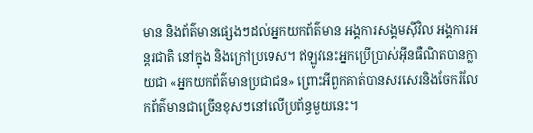មាន និងព័ត៌មានផ្សេងៗដល់អ្នកយកព័ត៌មាន អង្គការសង្គមស៊ីវិល អង្គការអន្តរជាតិ នៅក្នុង និងក្រៅប្រទេស។ ឥឡូវនេះអ្នកប្រើប្រាស់អ៊ីនធឺណិតបានក្លាយជា «អ្នកយកព័ត៌មានប្រជាជន» ព្រោះអីពួកគាត់បានសរសេរនិងចែករំលែកព័ត៌មានជាច្រើនខុសៗនៅលើប្រព័ន្ធមួយនេះ។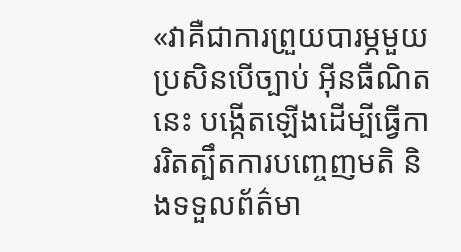«វាគឺជាការព្រួយបារម្ភមួយ ប្រសិនបើច្បាប់ អ៊ីនធឺណិតនេះ បង្កើតឡើងដើម្បីធ្វើការរិតត្បឹតការបញ្ចេញមតិ និងទទួលព័ត៌មា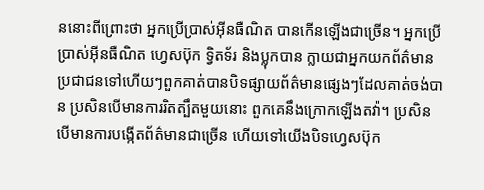ននោះពីព្រោះថា អ្នកប្រើប្រាស់អ៊ីនធឺណិត បានកើនឡើងជាច្រើន។ អ្នកប្រើប្រាស់អ៊ីនធឺណិត ហ្វេសប៊ុក ទ្វិតទ័រ និងប្លុកបាន ក្លាយជាអ្នកយកព័ត៌មានប្រជាជនទៅហើយៗពួកគាត់បានបិទផ្សាយព័ត៌មានផ្សេងៗដែលគាត់ចង់បាន ប្រសិនបើមានការរិតត្បឹតមួយនោះ ពួកគេនឹងក្រោកឡើងតវ៉ា។ ប្រសិនបើមានការបង្កើតព័ត៌មានជាច្រើន ហើយទៅយើងបិទហ្វេសប៊ុក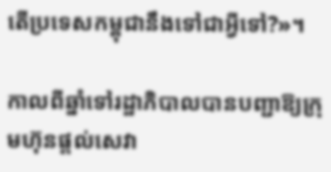តើប្រទេសកម្ពុជានឹងទៅជាអ្វីទៅ?»។

កាលពីឆ្នាំទៅរដ្ឋាភិបាលបានបញ្ជាឱ្យក្រុមហ៊ុនផ្តល់សេវា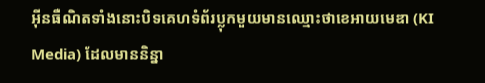អ៊ីនធឺណិតទាំងនោះបិទគេហទំព័រប្លុកមួយមានឈ្មោះថាខេអាយមេឌា (KI Media) ដែលមាននិន្នា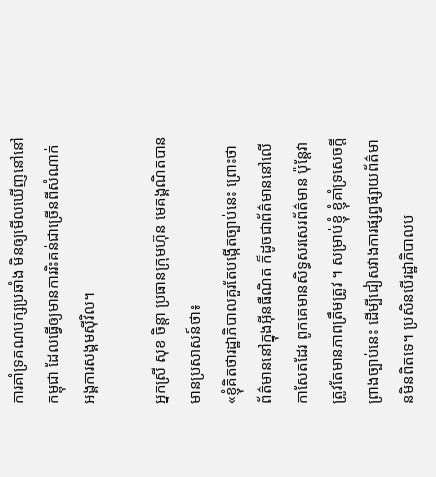ការគាំទ្រគណបក្សប្រឆាំង មិនឲ្យមើលឃើញនៅនៅកម្ពុជា ដែលធ្វើឲ្យមានការរិះគន់ជាច្រើនពីសំណាក់អង្គការសង្គមស៊ីវិល។

អ្នកស្រី សុខ ចិន្តា ប្រធានក្រុមហ៊ុន មេគង្គណិតបានមានប្រសាសន៍ថា៖
«ខ្ញុំគិតថារដ្ឋាភិបាលគួរតែបង្កើតច្បាប់នេះ ព្រោះថាព័ត៌មាននៅក្នុងអ៊ីនធឺណិត ក៏ដូចជាព័ត៌មាននៅលើកាសែតដែរ ពូកគេមានសិទ្ធសរសេរព័ត៌មាន ប៉ុន្តែវាត្រូវតែមានភាពត្រឹមត្រូវ ។ សម្រាប់ខ្ញុំ ខ្ញុំគាំទ្រសេចក្តីព្រាងច្បាប់នេះ ដើម្បីជៀសវាងការផ្សព្វផ្សាយព័ត៌មានមិនពិតទេ។ ប្រសិនបើរដ្ឋាភិបាលប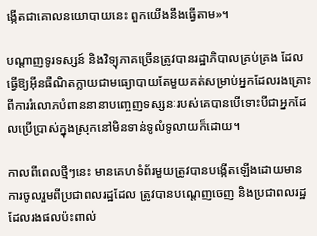ង្កើតជាគោលនយោបាយនេះ ពួកយើងនឹងធ្វើតាម»។

បណ្តាញទូរទស្សន៍ និងវិទ្យុភាគច្រើនត្រូវបានរដ្ឋាភិបាលគ្រប់គ្រង ដែលធ្វើឱ្យអ៊ីនធឺណិតក្លាយជាមធ្យោបាយតែមួយគត់សម្រាប់អ្នកដែលរងគ្រោះពីការរំលោភបំពាននានាបញ្ចេញទស្សនៈរបស់គេបានបើទោះបីជាអ្នកដែលប្រើប្រាស់ក្នុងស្រុកនៅមិនទាន់ទូលំទូលាយក៏ដោយ។

កាលពីពេលថ្មីៗនេះ មានគេហទំព័រមួយត្រូវបានបង្កើតឡើងដោយមានការចូលរួមពីប្រជាពលរដ្ឋដែល ត្រូវបានបណ្តេញចេញ និងប្រជាពលរដ្ឋដែលរងផលប៉ះពាល់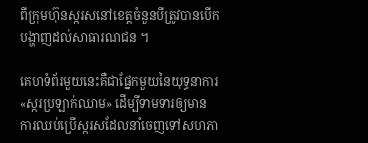ពីក្រុមហ៊ុនស្ករសនៅខេត្តចំនួនបីត្រូវបានបើកបង្ហាញដល់សាធារណជន ។

គេហទំព័រមួយនេះគឺជាផ្នែកមួយនៃយុទ្ធនាការ «ស្ករប្រឡាក់ឈាម» ដើម្បីទាមទារឲ្យមាន ការឈប់ប្រើស្ករសដែលនាំចេញទៅសហភា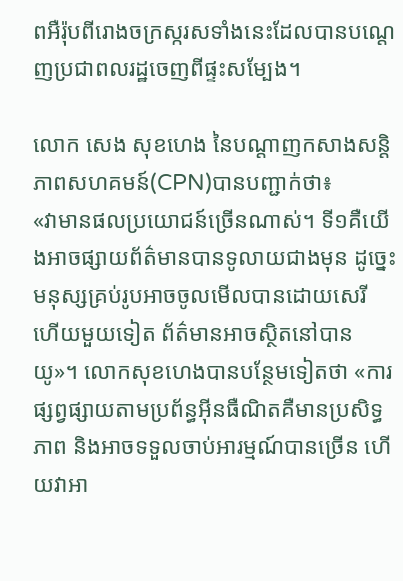ពអឺរ៉ុបពីរោងចក្រស្ករសទាំងនេះដែលបានបណ្តេញប្រជាពលរដ្ឋចេញពីផ្ទះសម្បែង។

លោក សេង សុខហេង នៃបណ្តាញកសាងសន្តិភាពសហគមន៍(CPN)បានបញ្ជាក់ថា៖
«វាមានផលប្រយោជន៍ច្រើនណាស់។ ទី១គឺយើងអាចផ្សាយព័ត៌មានបានទូលាយជាងមុន ដូច្នេះមនុស្សគ្រប់រូបអាចចូលមើលបានដោយសេរី ហើយមួយទៀត ព័ត៌មានអាចស្ថិតនៅបានយូ»។ លោកសុខហេងបានបន្ថែមទៀតថា «ការផ្សព្វផ្សាយតាមប្រព័ន្ធអ៊ីនធឺណិតគឺមានប្រសិទ្ធភាព និងអាចទទួលចាប់អារម្មណ៍បានច្រើន ហើយវាអា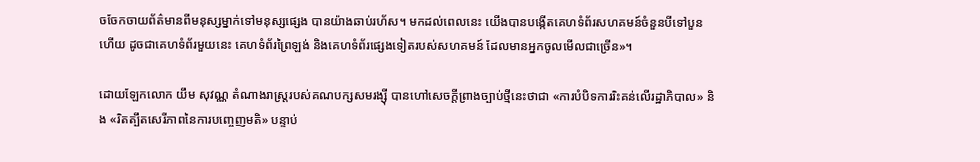ចចែកចាយព័ត៌មានពីមនុស្សម្នាក់ទៅមនុស្សផ្សេង បានយ៉ាងឆាប់រហ័ស។ មកដល់ពេលនេះ យើងបានបង្កើតគេហទំព័រសហគមន៍ចំនួនបីទៅបួនហើយ ដូចជាគេហទំព័រមួយនេះ គេហទំព័រព្រៃឡង់ និងគេហទំព័រផ្សេងទៀតរបស់សហគមន៍ ដែលមានអ្នកចូលមើលជាច្រើន»។

ដោយឡែកលោក យឹម សុវណ្ណ តំណាងរាស្រ្តរបស់គណបក្សសមរង្ស៊ី បានហៅសេចក្តីព្រាងច្បាប់ថ្មីនេះថាជា «ការបំបិទការរិះគន់លើរដ្ឋាភិបាល» និង «រិតត្បឹតសេរីភាពនៃការបញ្ចេញមតិ» បន្ទាប់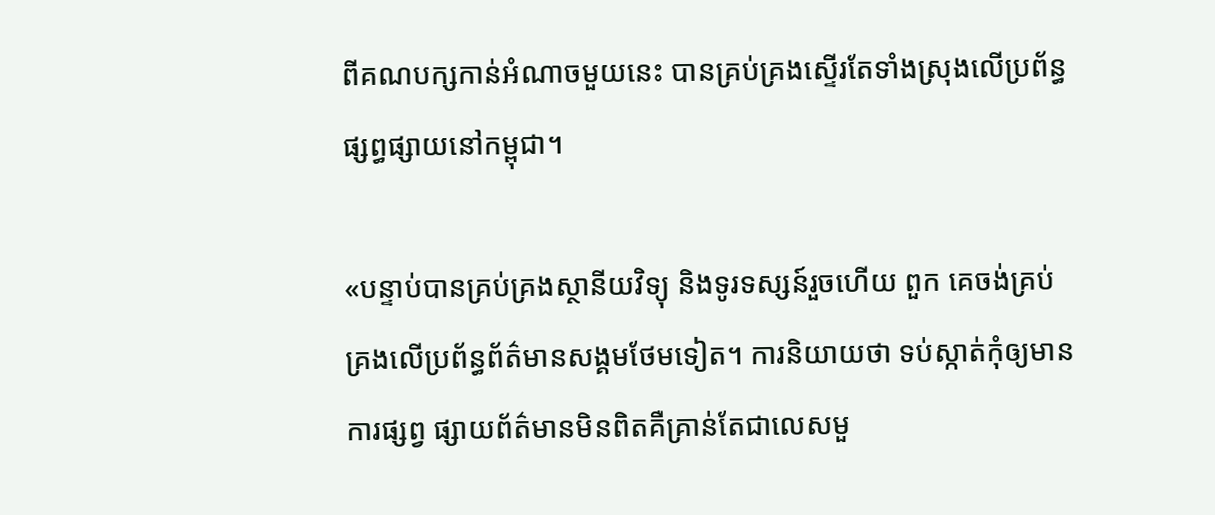ពីគណបក្សកាន់អំណាចមួយនេះ បានគ្រប់គ្រងស្ទើរតែទាំងស្រុងលើប្រព័ន្ធផ្សព្ធផ្សាយនៅកម្ពុជា។

«បន្ទាប់បានគ្រប់គ្រងស្ថានីយវិទ្យុ និងទូរទស្សន៍រួចហើយ ពួក គេចង់គ្រប់គ្រងលើប្រព័ន្ធព័ត៌មានសង្គមថែមទៀត។ ការនិយាយថា ទប់ស្កាត់កុំឲ្យមានការផ្សព្វ ផ្សាយព័ត៌មានមិនពិតគឺគ្រាន់តែជាលេសមួ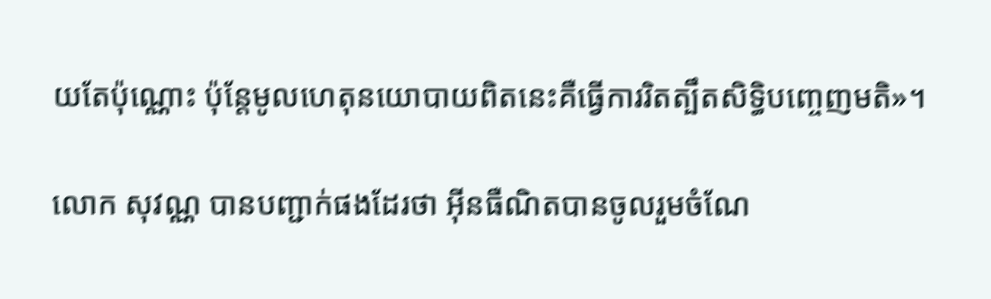យតែប៉ុណ្ណោះ ប៉ុន្តែមូលហេតុនយោបាយពិតនេះគឺធ្វើការរិតត្បឹតសិទ្ធិបញ្ចេញមតិ»។

លោក សុវណ្ណ បានបញ្ជាក់ផងដែរថា អ៊ីនធឺណិតបានចូលរួមចំណែ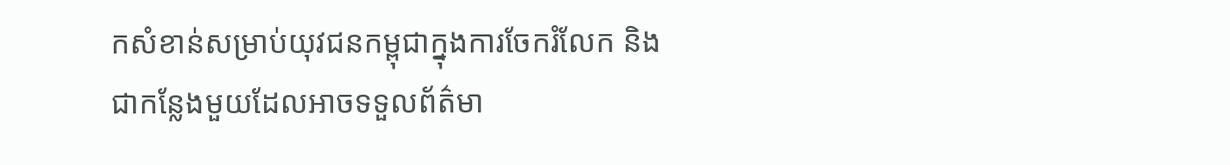កសំខាន់សម្រាប់យុវជនកម្ពុជាក្នុងការចែករំលែក និង ជាកន្លែងមួយដែលអាចទទួលព័ត៌មា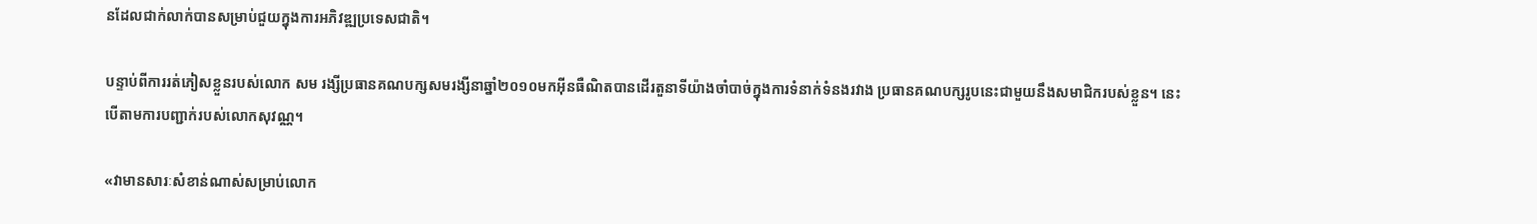នដែលជាក់លាក់បានសម្រាប់ជួយក្នុងការអភិវឌ្ឍប្រទេសជាតិ។

បន្ទាប់ពីការរត់ភៀសខ្លួនរបស់លោក សម រង្សីប្រធានគណបក្សសមរង្សីនាឆ្នាំ២០១០មកអ៊ីនធឺណិតបានដើរតួនាទីយ៉ាងចាំបាច់ក្នុងការទំនាក់ទំនងរវាង ប្រធានគណបក្សរូបនេះជាមួយនឹងសមាជិករបស់ខ្លួន។ នេះបើតាមការបញ្ជាក់របស់លោកសុវណ្ណ។

«វាមានសារៈសំខាន់ណាស់សម្រាប់លោក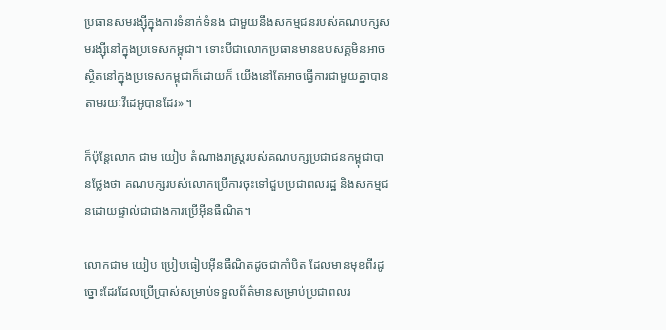ប្រធានសមរង្ស៊ីក្នុងការទំនាក់ទំនង ជាមួយនឹងសកម្មជនរបស់គណបក្សសមរង្ស៊ីនៅក្នុងប្រទេសកម្ពុជា។ ទោះបីជាលោកប្រធានមានឧបសគ្គមិនអាចស្ថិតនៅក្នុងប្រទេសកម្ពុជាក៏ដោយក៏ យើងនៅតែអាចធ្វើការជាមួយគ្នាបានតាមរយៈវីដេអូបានដែរ»។

ក៏ប៉ុន្តែលោក ជាម យៀប តំណាងរាស្រ្តរបស់គណបក្សប្រជាជនកម្ពុជាបានថ្លែងថា គណបក្សរបស់លោកប្រើការចុះទៅជួបប្រជាពលរដ្ឋ និងសកម្មជនដោយផ្ទាល់ជាជាងការប្រើអ៊ីនធឺណិត។

លោកជាម យៀប ប្រៀបធៀបអ៊ីនធឺណិតដូចជាកាំបិត ដែលមានមុខពីរដូច្នោះដែរដែលប្រើប្រាស់សម្រាប់ទទួលព័ត៌មានសម្រាប់ប្រជាពលរ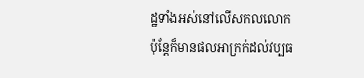ដ្ឋទាំងអស់នៅលើសកលលោកប៉ុន្តែក៏មានផលអាក្រក់ដល់វប្បធ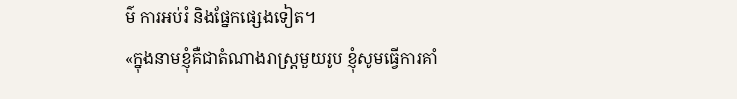ម៌ ការអប់រំ និងផ្នែកផ្សេងទៀត។
«ក្នុងនាមខ្ញុំគឺជាតំណាងរាស្រ្តមួយរូប ខ្ញុំសូមធ្វើការគាំ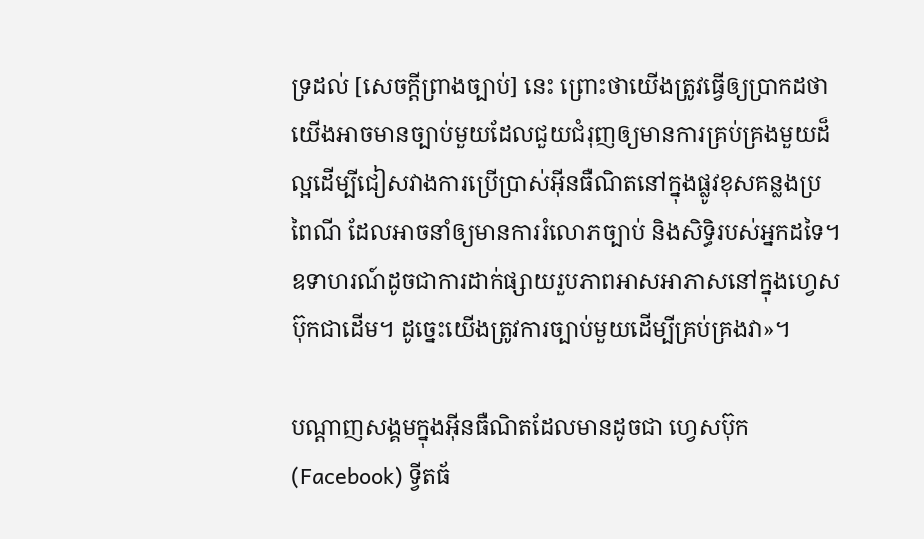ទ្រដល់ [សេចក្តីព្រាងច្បាប់] នេះ ព្រោះថាយើងត្រូវធ្វើឲ្យប្រាកដថា យើងអាចមានច្បាប់មួយដែលជួយជំរុញឲ្យមានការគ្រប់គ្រងមួយដ៏ល្អដើម្បីជៀសវាងការប្រើប្រាស់អ៊ីនធឺណិតនៅក្នុងផ្លូវខុសគន្លងប្រពៃណី ដែលអាចនាំឲ្យមានការរំលោភច្បាប់ និងសិទ្ធិរបស់អ្នកដទៃ។ ឧទាហរណ៍ដូចជាការដាក់ផ្សាយរួបភាពអាសអាភាសនៅក្នុងហ្វេសប៊ុកជាដើម។ ដូច្នេះយើងត្រូវការច្បាប់មួយដើម្បីគ្រប់គ្រងវា»។

បណ្តាញសង្គមក្នុងអ៊ីនធឺណិតដែលមានដូចជា ហ្វេសប៊ុក (Facebook) ទ្វីតធ័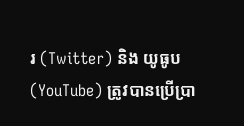រ (Twitter) និង យូធូប (YouTube) ត្រូវបានប្រើប្រា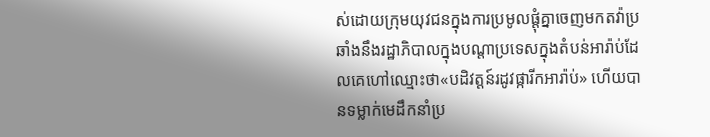ស់ដោយក្រុមយុវជនក្នុងការប្រមូលផ្តុំគ្នាចេញមកតវ៉ាប្រឆាំងនឹងរដ្ឋាភិបាលក្នុងបណ្តាប្រទេសក្នុងតំបន់អារ៉ាប់ដែលគេហៅឈ្មោះថា«បដិវត្តន៍រដូវផ្ការីកអារ៉ាប់» ហើយបានទម្លាក់មេដឹកនាំប្រ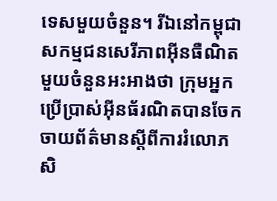ទេសមួយចំនួន។ រីឯនៅកម្ពុជាសកម្មជនសេរីភាពអ៊ីនធឺណិតមួយចំនួនអះអាងថា ក្រុមអ្នកប្រើប្រាស់អ៊ីនធ័រណិតបានចែកចាយព័ត៌មានស្តីពីការរំលោភសិ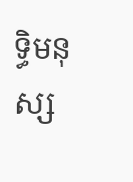ទ្ធិមនុស្ស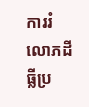ការរំលោភដីធ្លីប្រ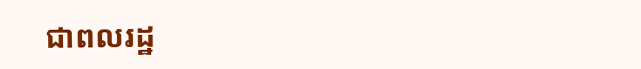ជាពលរដ្ឋ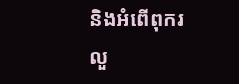និងអំពើពុករលួ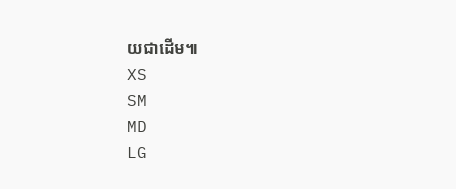យជាដើម៕
XS
SM
MD
LG